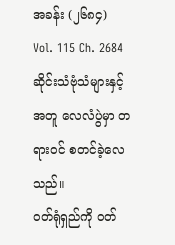အခန်း (၂၆၈၄)
Vol. 115 Ch. 2684
ဆိုင်းသံဗုံသံများနှင့်အတူ လေလံပွဲမှာ တရားဝင် စတင်ခဲ့လေသည်။
ဝတ်ရုံရှည်ကို ဝတ်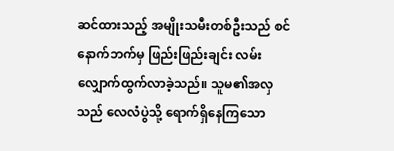ဆင်ထားသည့် အမျိုးသမီးတစ်ဦးသည် စင်နောက်ဘက်မှ ဖြည်းဖြည်းချင်း လမ်းလျှောက်ထွက်လာခဲ့သည်။ သူမ၏အလှသည် လေလံပွဲသို့ ရောက်ရှိနေကြသော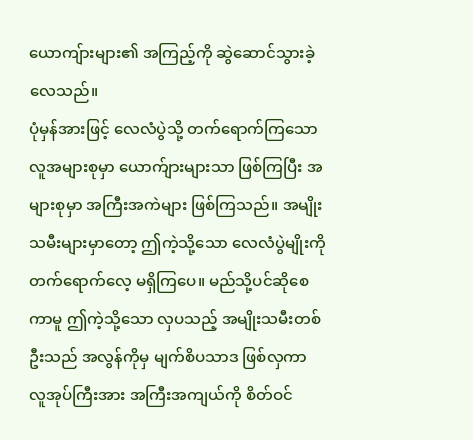ယောကျ်ားများ၏ အကြည့်ကို ဆွဲဆောင်သွားခဲ့လေသည်။
ပုံမှန်အားဖြင့် လေလံပွဲသို့ တက်ရောက်ကြသော လူအများစုမှာ ယောက်ျားများသာ ဖြစ်ကြပြီး အများစုမှာ အကြီးအကဲများ ဖြစ်ကြသည်။ အမျိုးသမီးများမှာတော့ ဤကဲ့သို့သော လေလံပွဲမျိုးကို တက်ရောက်လေ့ မရှိကြပေ။ မည်သို့ပင်ဆိုစေကာမူ ဤကဲ့သို့သော လှပသည့် အမျိုးသမီးတစ်ဦးသည် အလွန်ကိုမှ မျက်စိပသာဒ ဖြစ်လှကာ လူအုပ်ကြီးအား အကြီးအကျယ်ကို စိတ်ဝင်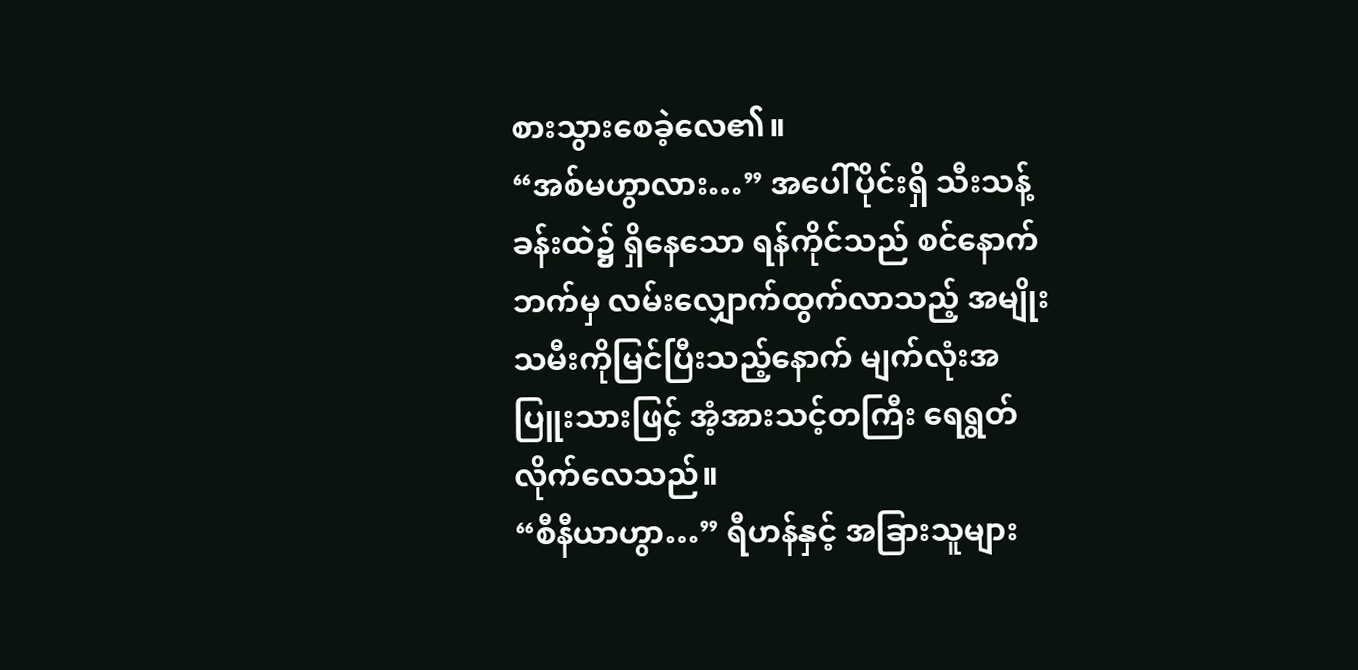စားသွားစေခဲ့လေ၏။
“အစ်မဟွာလား…” အပေါ်ပိုင်းရှိ သီးသန့်ခန်းထဲ၌ ရှိနေသော ရန်ကိုင်သည် စင်နောက်ဘက်မှ လမ်းလျှောက်ထွက်လာသည့် အမျိုးသမီးကိုမြင်ပြီးသည့်နောက် မျက်လုံးအပြူးသားဖြင့် အံ့အားသင့်တကြီး ရေရွတ်လိုက်လေသည်။
“စီနီယာဟွာ…” ရီဟန်နှင့် အခြားသူများ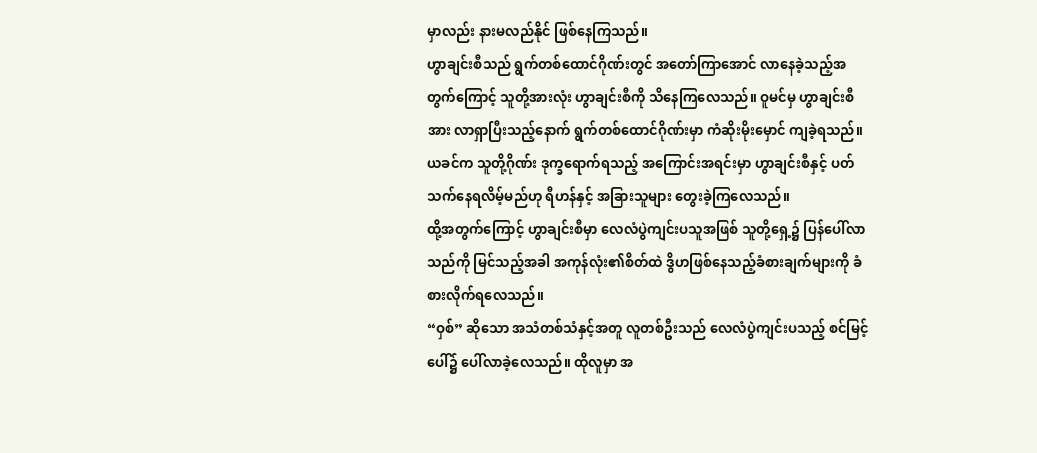မှာလည်း နားမလည်နိုင် ဖြစ်နေကြသည်။
ဟွာချင်းစီသည် ရွက်တစ်ထောင်ဂိုဏ်းတွင် အတော်ကြာအောင် လာနေခဲ့သည့်အတွက်ကြောင့် သူတို့အားလုံး ဟွာချင်းစီကို သိနေကြလေသည်။ ဝူမင်မှ ဟွာချင်းစီအား လာရှာပြီးသည့်နောက် ရွက်တစ်ထောင်ဂိုဏ်းမှာ ကံဆိုးမိုးမှောင် ကျခဲ့ရသည်။ ယခင်က သူတို့ဂိုဏ်း ဒုက္ခရောက်ရသည့် အကြောင်းအရင်းမှာ ဟွာချင်းစီနှင့် ပတ်သက်နေရလိမ့်မည်ဟု ရီဟန်နှင့် အခြားသူများ တွေးခဲ့ကြလေသည်။
ထို့အတွက်ကြောင့် ဟွာချင်းစီမှာ လေလံပွဲကျင်းပသူအဖြစ် သူတို့ရှေ့၌ ပြန်ပေါ်လာသည်ကို မြင်သည့်အခါ အကုန်လုံး၏စိတ်ထဲ ဒွိဟဖြစ်နေသည့်ခံစားချက်များကို ခံစားလိုက်ရလေသည်။
“ဝှစ်” ဆိုသော အသံတစ်သံနှင့်အတူ လူတစ်ဦးသည် လေလံပွဲကျင်းပသည့် စင်မြင့်ပေါ်၌ ပေါ်လာခဲ့လေသည်။ ထိုလူမှာ အ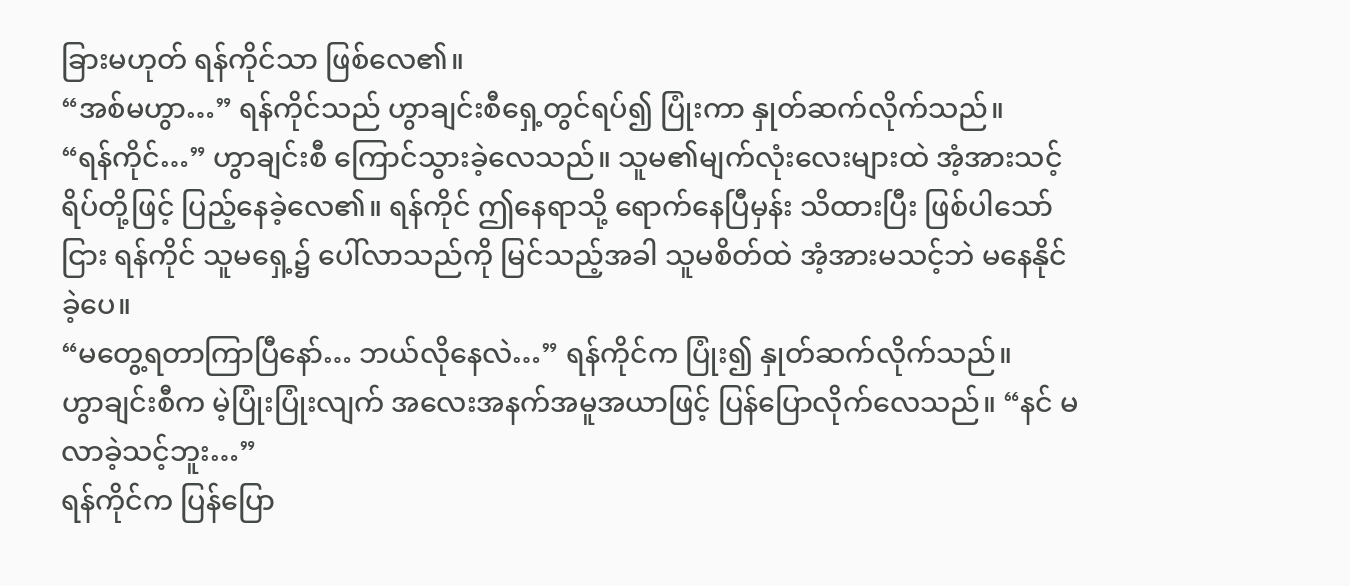ခြားမဟုတ် ရန်ကိုင်သာ ဖြစ်လေ၏။
“အစ်မဟွာ…” ရန်ကိုင်သည် ဟွာချင်းစီရှေ့တွင်ရပ်၍ ပြုံးကာ နှုတ်ဆက်လိုက်သည်။
“ရန်ကိုင်…” ဟွာချင်းစီ ကြောင်သွားခဲ့လေသည်။ သူမ၏မျက်လုံးလေးများထဲ အံ့အားသင့်ရိပ်တို့ဖြင့် ပြည့်နေခဲ့လေ၏။ ရန်ကိုင် ဤနေရာသို့ ရောက်နေပြီမှန်း သိထားပြီး ဖြစ်ပါသော်ငြား ရန်ကိုင် သူမရှေ့၌ ပေါ်လာသည်ကို မြင်သည့်အခါ သူမစိတ်ထဲ အံ့အားမသင့်ဘဲ မနေနိုင်ခဲ့ပေ။
“မတွေ့ရတာကြာပြီနော်… ဘယ်လိုနေလဲ…” ရန်ကိုင်က ပြုံး၍ နှုတ်ဆက်လိုက်သည်။
ဟွာချင်းစီက မဲ့ပြုံးပြုံးလျက် အလေးအနက်အမူအယာဖြင့် ပြန်ပြောလိုက်လေသည်။ “နင် မလာခဲ့သင့်ဘူး…”
ရန်ကိုင်က ပြန်ပြော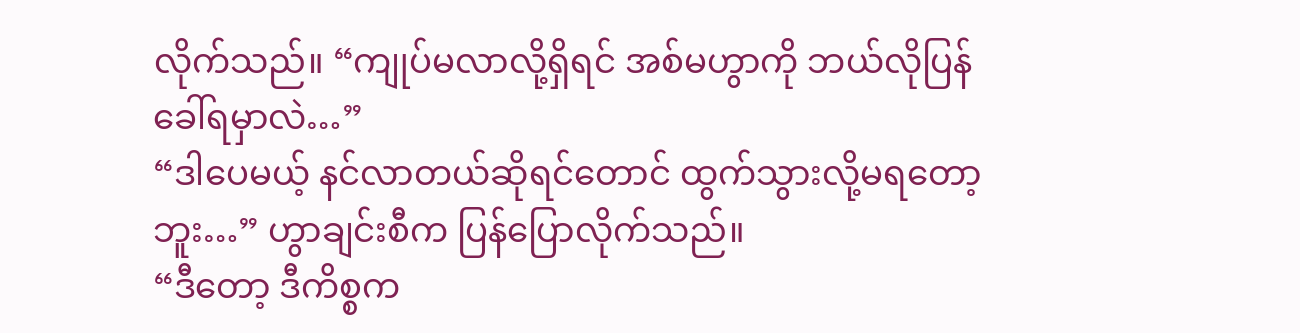လိုက်သည်။ “ကျုပ်မလာလို့ရှိရင် အစ်မဟွာကို ဘယ်လိုပြန်ခေါ်ရမှာလဲ…”
“ဒါပေမယ့် နင်လာတယ်ဆိုရင်တောင် ထွက်သွားလို့မရတော့ဘူး…” ဟွာချင်းစီက ပြန်ပြောလိုက်သည်။
“ဒီတော့ ဒီကိစ္စက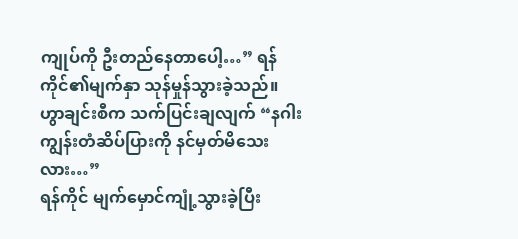ကျုပ်ကို ဦးတည်နေတာပေါ့…” ရန်ကိုင်၏မျက်နှာ သုန်မှုန်သွားခဲ့သည်။
ဟွာချင်းစီက သက်ပြင်းချလျက် “နဂါးကျွန်းတံဆိပ်ပြားကို နင်မှတ်မိသေးလား…”
ရန်ကိုင် မျက်မှောင်ကျုံ့သွားခဲ့ပြီး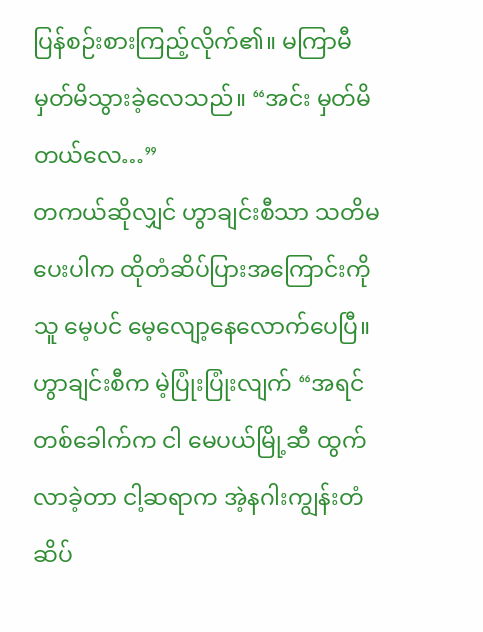ပြန်စဉ်းစားကြည့်လိုက်၏။ မကြာမီ မှတ်မိသွားခဲ့လေသည်။ “အင်း မှတ်မိတယ်လေ…”
တကယ်ဆိုလျှင် ဟွာချင်းစီသာ သတိမပေးပါက ထိုတံဆိပ်ပြားအကြောင်းကို သူ မေ့ပင် မေ့လျော့နေလောက်ပေပြီ။
ဟွာချင်းစီက မဲ့ပြုံးပြုံးလျက် “အရင်တစ်ခေါက်က ငါ မေပယ်မြို့ဆီ ထွက်လာခဲ့တာ ငါ့ဆရာက အဲ့နဂါးကျွန်းတံဆိပ်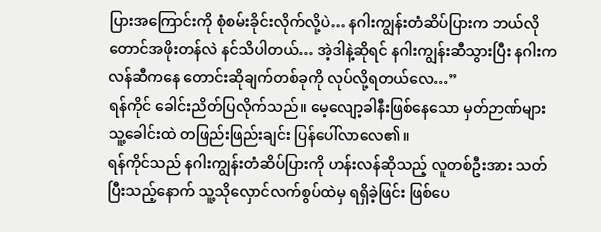ပြားအကြောင်းကို စုံစမ်းခိုင်းလိုက်လို့ပဲ… နဂါးကျွန်းတံဆိပ်ပြားက ဘယ်လိုတောင်အဖိုးတန်လဲ နင်သိပါတယ်… အဲ့ဒါနဲ့ဆိုရင် နဂါးကျွန်းဆီသွားပြီး နဂါးကလန်ဆီကနေ တောင်းဆိုချက်တစ်ခုကို လုပ်လို့ရတယ်လေ…”
ရန်ကိုင် ခေါင်းညိတ်ပြလိုက်သည်။ မေ့လျော့ခါနီးဖြစ်နေသော မှတ်ဉာဏ်များ သူ့ခေါင်းထဲ တဖြည်းဖြည်းချင်း ပြန်ပေါ်လာလေ၏။
ရန်ကိုင်သည် နဂါးကျွန်းတံဆိပ်ပြားကို ဟန်းလန်ဆိုသည့် လူတစ်ဦးအား သတ်ပြီးသည့်နောက် သူ့သိုလှောင်လက်စွပ်ထဲမှ ရရှိခဲ့ဖြင်း ဖြစ်ပေ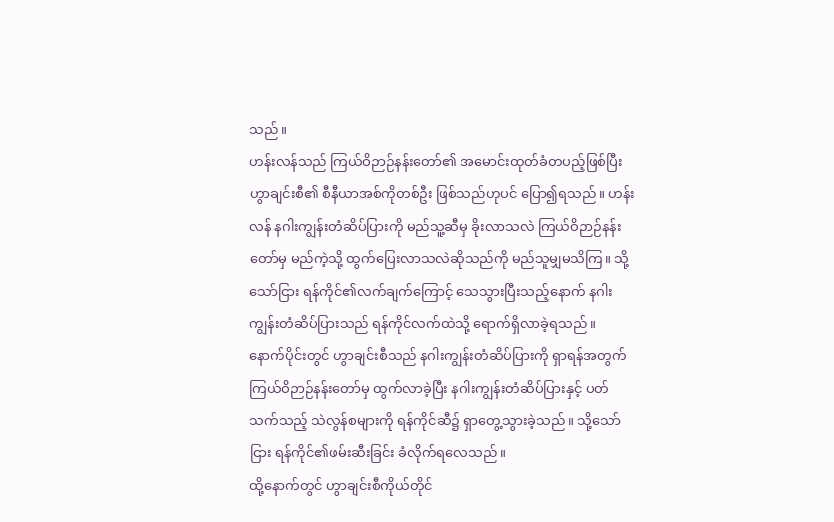သည်။
ဟန်းလန်သည် ကြယ်ဝိဉာဉ်နန်းတော်၏ အမောင်းထုတ်ခံတပည့်ဖြစ်ပြီး ဟွာချင်းစီ၏ စီနီယာအစ်ကိုတစ်ဦး ဖြစ်သည်ဟုပင် ပြော၍ရသည်။ ဟန်းလန် နဂါးကျွန်းတံဆိပ်ပြားကို မည်သူ့ဆီမှ ခိုးလာသလဲ ကြယ်ဝိဉာဉ်နန်းတော်မှ မည်ကဲ့သို့ ထွက်ပြေးလာသလဲဆိုသည်ကို မည်သူမျှမသိကြ။ သို့သော်ငြား ရန်ကိုင်၏လက်ချက်ကြောင့် သေသွားပြီးသည့်နောက် နဂါးကျွန်းတံဆိပ်ပြားသည် ရန်ကိုင်လက်ထဲသို့ ရောက်ရှိလာခဲ့ရသည်။
နောက်ပိုင်းတွင် ဟွာချင်းစီသည် နဂါးကျွန်းတံဆိပ်ပြားကို ရှာရန်အတွက် ကြယ်ဝိဉာဉ်နန်းတော်မှ ထွက်လာခဲ့ပြီး နဂါးကျွန်းတံဆိပ်ပြားနှင့် ပတ်သက်သည့် သဲလွန်စများကို ရန်ကိုင်ဆီ၌ ရှာတွေ့သွားခဲ့သည်။ သို့သော်ငြား ရန်ကိုင်၏ဖမ်းဆီးခြင်း ခံလိုက်ရလေသည်။
ထို့နောက်တွင် ဟွာချင်းစီကိုယ်တိုင်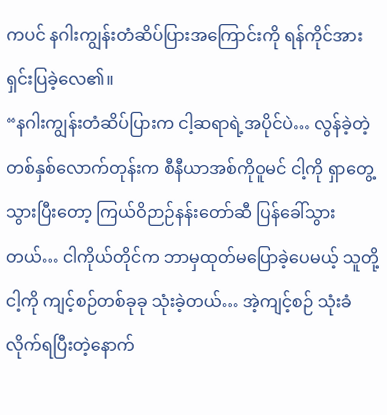ကပင် နဂါးကျွန်းတံဆိပ်ပြားအကြောင်းကို ရန်ကိုင်အား ရှင်းပြခဲ့လေ၏။
“နဂါးကျွန်းတံဆိပ်ပြားက ငါ့ဆရာရဲ့အပိုင်ပဲ… လွန်ခဲ့တဲ့တစ်နှစ်လောက်တုန်းက စီနီယာအစ်ကိုဝူမင် ငါ့ကို ရှာတွေ့သွားပြီးတော့ ကြယ်ဝိဉာဉ်နန်းတော်ဆီ ပြန်ခေါ်သွားတယ်… ငါကိုယ်တိုင်က ဘာမှထုတ်မပြောခဲ့ပေမယ့် သူတို့ ငါ့ကို ကျင့်စဉ်တစ်ခုခု သုံးခဲ့တယ်… အဲ့ကျင့်စဉ် သုံးခံလိုက်ရပြီးတဲ့နောက်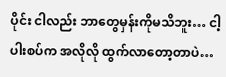ပိုင်း ငါလည်း ဘာတွေမှန်းကိုမသိဘူး… ငါ့ပါးစပ်က အလိုလို ထွက်လာတော့တာပဲ…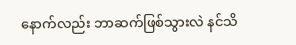နောက်လည်း ဘာဆက်ဖြစ်သွားလဲ နင်သိ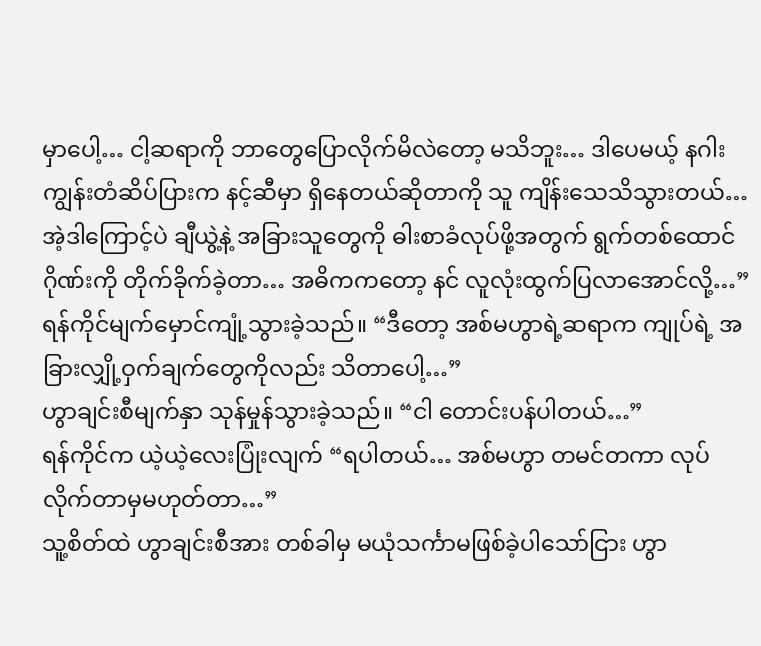မှာပေါ့… ငါ့ဆရာကို ဘာတွေပြောလိုက်မိလဲတော့ မသိဘူး… ဒါပေမယ့် နဂါးကျွန်းတံဆိပ်ပြားက နင့်ဆီမှာ ရှိနေတယ်ဆိုတာကို သူ ကျိန်းသေသိသွားတယ်… အဲ့ဒါကြောင့်ပဲ ချီယွဲ့နဲ့ အခြားသူတွေကို ဓါးစာခံလုပ်ဖို့အတွက် ရွက်တစ်ထောင်ဂိုဏ်းကို တိုက်ခိုက်ခဲ့တာ… အဓိကကတော့ နင် လူလုံးထွက်ပြလာအောင်လို့…”
ရန်ကိုင်မျက်မှောင်ကျုံ့သွားခဲ့သည်။ “ဒီတော့ အစ်မဟွာရဲ့ဆရာက ကျုပ်ရဲ့ အခြားလျှို့ဝှက်ချက်တွေကိုလည်း သိတာပေါ့…”
ဟွာချင်းစီမျက်နှာ သုန်မှုန်သွားခဲ့သည်။ “ငါ တောင်းပန်ပါတယ်…”
ရန်ကိုင်က ယဲ့ယဲ့လေးပြုံးလျက် “ရပါတယ်… အစ်မဟွာ တမင်တကာ လုပ်လိုက်တာမှမဟုတ်တာ…”
သူ့စိတ်ထဲ ဟွာချင်းစီအား တစ်ခါမှ မယုံသင်္ကာမဖြစ်ခဲ့ပါသော်ငြား ဟွာ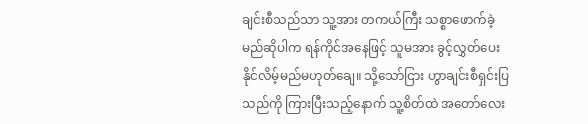ချင်းစီသည်သာ သူ့အား တကယ်ကြီး သစ္စာဖောက်ခဲ့မည်ဆိုပါက ရန်ကိုင်အနေဖြင့် သူမအား ခွင့်လွှတ်ပေးနိုင်လိမ့်မည်မဟုတ်ချေ။ သို့သော်ငြား ဟွာချင်းစီရှင်းပြသည်ကို ကြားပြီးသည့်နောက် သူ့စိတ်ထဲ အတော်လေး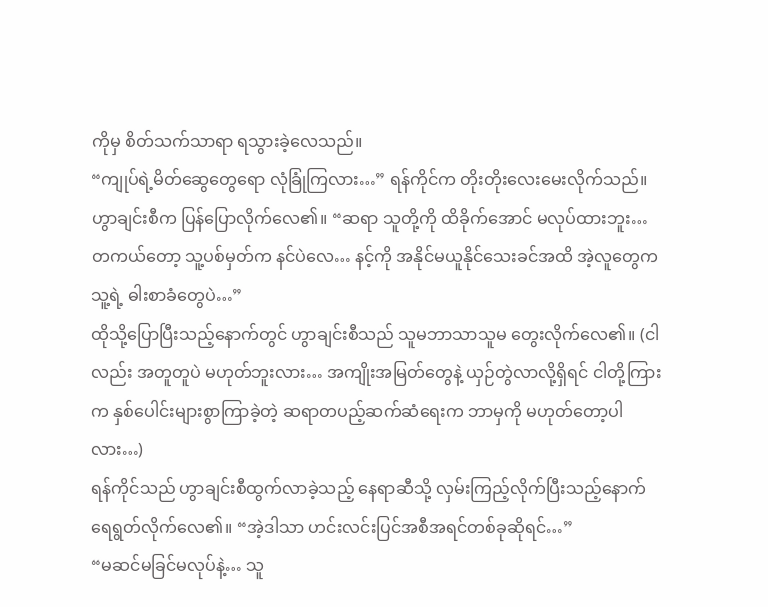ကိုမှ စိတ်သက်သာရာ ရသွားခဲ့လေသည်။
“ကျုပ်ရဲ့မိတ်ဆွေတွေရော လုံခြုံကြလား…” ရန်ကိုင်က တိုးတိုးလေးမေးလိုက်သည်။
ဟွာချင်းစီက ပြန်ပြောလိုက်လေ၏။ “ဆရာ သူတို့ကို ထိခိုက်အောင် မလုပ်ထားဘူး… တကယ်တော့ သူ့ပစ်မှတ်က နင်ပဲလေ… နင့်ကို အနိုင်မယူနိုင်သေးခင်အထိ အဲ့လူတွေက သူ့ရဲ့ ဓါးစာခံတွေပဲ…”
ထိုသို့ပြောပြီးသည့်နောက်တွင် ဟွာချင်းစီသည် သူမဘာသာသူမ တွေးလိုက်လေ၏။ (ငါလည်း အတူတူပဲ မဟုတ်ဘူးလား… အကျိုးအမြတ်တွေနဲ့ ယှဉ်တွဲလာလို့ရှိရင် ငါတို့ကြားက နှစ်ပေါင်းများစွာကြာခဲ့တဲ့ ဆရာတပည့်ဆက်ဆံရေးက ဘာမှကို မဟုတ်တော့ပါလား…)
ရန်ကိုင်သည် ဟွာချင်းစီထွက်လာခဲ့သည့် နေရာဆီသို့ လှမ်းကြည့်လိုက်ပြီးသည့်နောက် ရေရွတ်လိုက်လေ၏။ “အဲ့ဒါသာ ဟင်းလင်းပြင်အစီအရင်တစ်ခုဆိုရင်…”
“မဆင်မခြင်မလုပ်နဲ့… သူ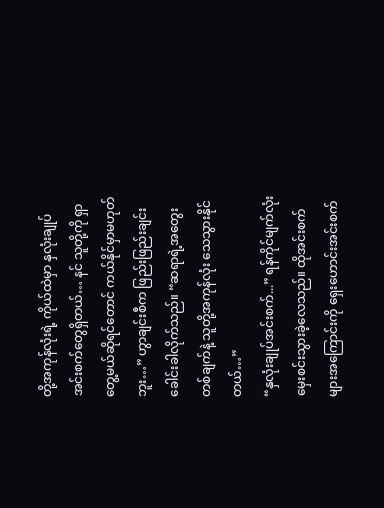တို့အကုန်လုံးရဲ့ ကိုယ်ထဲမှာ နှလုံးချုပ်အင်းစက်တွေရှိတယ်… နင် သူတို့ကို ရှာတွေ့မယ်ဆိုရင်တောင် ကယ်နိုင်မှာမဟုတ်ဘူး…” ဟွာချင်းစီက ဖြည်းဖြည်းချင်းခေါင်းခါလိုက်သည်။ “ဆရာရဲ့အတွေးတစ်ချက်နဲ့ သူတို့အကုန်လုံး သေသွားနိုင်တယ်…”
“နှလုံးချုပ်အင်းစက်...” ရန်ကိုင်မျက်လုံးမှေးစင်းသွားခဲ့လေသည်။ ထိုအင်းစက်များအကြောင်းကို ရှေးဟောင်းအင်းစက်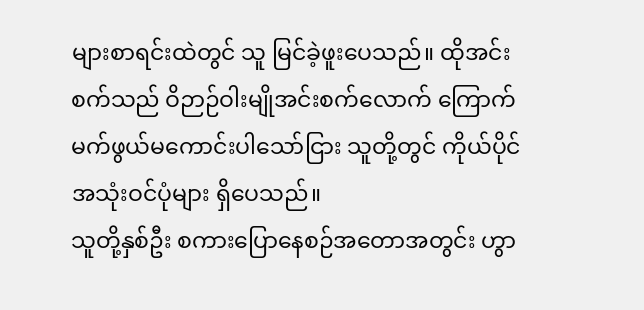များစာရင်းထဲတွင် သူ မြင်ခဲ့ဖူးပေသည်။ ထိုအင်းစက်သည် ဝိဉာဉ်ဝါးမျိုအင်းစက်လောက် ကြောက်မက်ဖွယ်မကောင်းပါသော်ငြား သူတို့တွင် ကိုယ်ပိုင်အသုံးဝင်ပုံများ ရှိပေသည်။
သူတို့နှစ်ဦး စကားပြောနေစဉ်အတောအတွင်း ဟွာ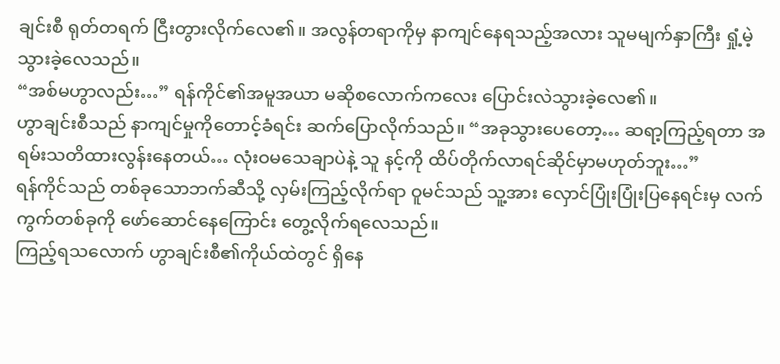ချင်းစီ ရုတ်တရက် ငြီးတွားလိုက်လေ၏။ အလွန်တရာကိုမှ နာကျင်နေရသည့်အလား သူမမျက်နှာကြီး ရှုံ့မဲ့သွားခဲ့လေသည်။
“အစ်မဟွာလည်း…” ရန်ကိုင်၏အမူအယာ မဆိုစလောက်ကလေး ပြောင်းလဲသွားခဲ့လေ၏။
ဟွာချင်းစီသည် နာကျင်မှုကိုတောင့်ခံရင်း ဆက်ပြောလိုက်သည်။ “အခုသွားပေတော့… ဆရာ့ကြည့်ရတာ အရမ်းသတိထားလွန်းနေတယ်… လုံးဝမသေချာပဲနဲ့ သူ နင့်ကို ထိပ်တိုက်လာရင်ဆိုင်မှာမဟုတ်ဘူး…”
ရန်ကိုင်သည် တစ်ခုသောဘက်ဆီသို့ လှမ်းကြည့်လိုက်ရာ ဝူမင်သည် သူ့အား လှောင်ပြုံးပြုံးပြနေရင်းမှ လက်ကွက်တစ်ခုကို ဖော်ဆောင်နေကြောင်း တွေ့လိုက်ရလေသည်။
ကြည့်ရသလောက် ဟွာချင်းစီ၏ကိုယ်ထဲတွင် ရှိနေ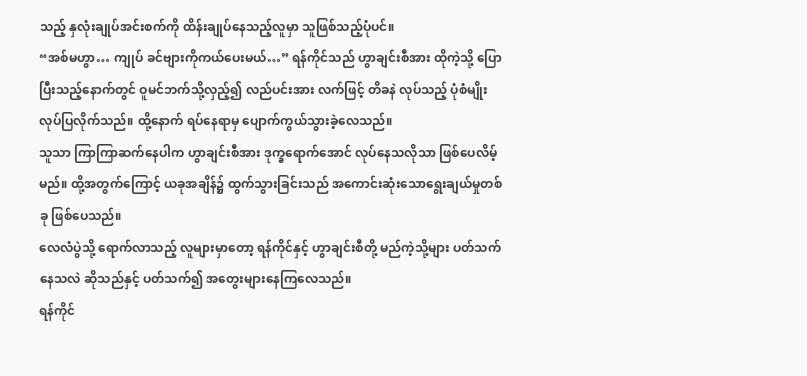သည့် နှလုံးချုပ်အင်းစက်ကို ထိန်းချုပ်နေသည့်လူမှာ သူဖြစ်သည့်ပုံပင်။
“အစ်မဟွာ… ကျုပ် ခင်ဗျားကိုကယ်ပေးမယ်…” ရန်ကိုင်သည် ဟွာချင်းစီအား ထိုကဲ့သို့ ပြောပြီးသည့်နောက်တွင် ဝူမင်ဘက်သို့လှည့်၍ လည်ပင်းအား လက်ဖြင့် တိခနဲ လုပ်သည့် ပုံစံမျိုး လုပ်ပြလိုက်သည်။ ထို့နောက် ရပ်နေရာမှ ပျောက်ကွယ်သွားခဲ့လေသည်။
သူသာ ကြာကြာဆက်နေပါက ဟွာချင်းစီအား ဒုက္ခရောက်အောင် လုပ်နေသလိုသာ ဖြစ်ပေလိမ့်မည်။ ထို့အတွက်ကြောင့် ယခုအချိန်၌ ထွက်သွားခြင်းသည် အကောင်းဆုံးသောရွေးချယ်မှုတစ်ခု ဖြစ်ပေသည်။
လေလံပွဲသို့ ရောက်လာသည့် လူများမှာတော့ ရန်ကိုင်နှင့် ဟွာချင်းစီတို့ မည်ကဲ့သို့များ ပတ်သက်နေသလဲ ဆိုသည်နှင့် ပတ်သက်၍ အတွေးများနေကြလေသည်။
ရန်ကိုင်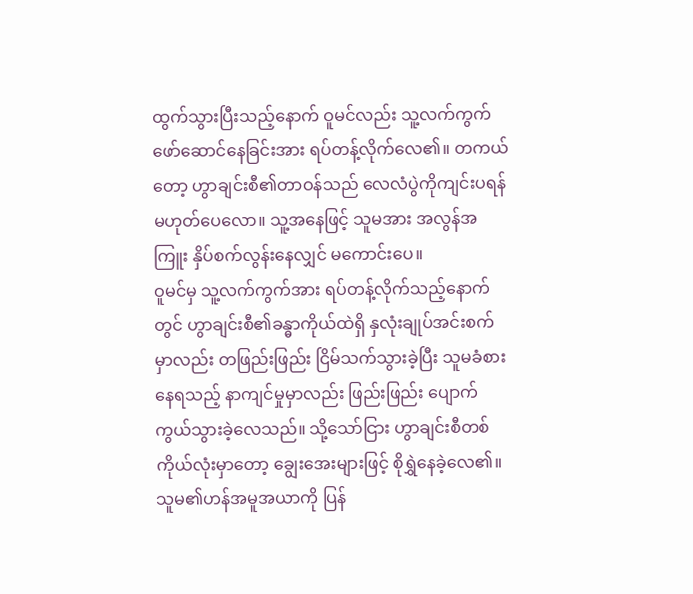ထွက်သွားပြီးသည့်နောက် ဝူမင်လည်း သူ့လက်ကွက်ဖော်ဆောင်နေခြင်းအား ရပ်တန့်လိုက်လေ၏။ တကယ်တော့ ဟွာချင်းစီ၏တာဝန်သည် လေလံပွဲကိုကျင်းပရန် မဟုတ်ပေလော။ သူ့အနေဖြင့် သူမအား အလွန်အကြူး နှိပ်စက်လွန်းနေလျှင် မကောင်းပေ။
ဝူမင်မှ သူ့လက်ကွက်အား ရပ်တန့်လိုက်သည့်နောက်တွင် ဟွာချင်းစီ၏ခန္ဓာကိုယ်ထဲရှိ နှလုံးချုပ်အင်းစက်မှာလည်း တဖြည်းဖြည်း ငြိမ်သက်သွားခဲ့ပြီး သူမခံစားနေရသည့် နာကျင်မှုမှာလည်း ဖြည်းဖြည်း ပျောက်ကွယ်သွားခဲ့လေသည်။ သို့သော်ငြား ဟွာချင်းစီတစ်ကိုယ်လုံးမှာတော့ ချွေးအေးများဖြင့် စိုရွှဲနေခဲ့လေ၏။ သူမ၏ဟန်အမူအယာကို ပြန်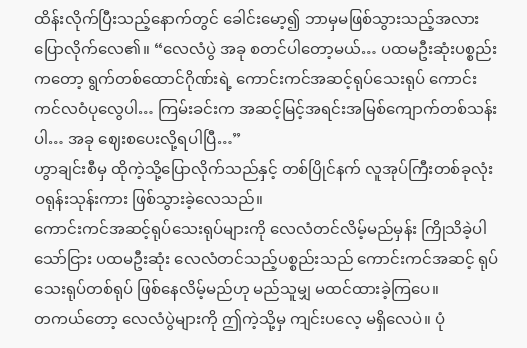ထိန်းလိုက်ပြီးသည့်နောက်တွင် ခေါင်းမော့၍ ဘာမှမဖြစ်သွားသည့်အလား ပြောလိုက်လေ၏။ “လေလံပွဲ အခု စတင်ပါတော့မယ်… ပထမဦးဆုံးပစ္စည်းကတော့ ရွက်တစ်ထောင်ဂိုဏ်းရဲ့ ကောင်းကင်အဆင့်ရုပ်သေးရုပ် ကောင်းကင်လဝံပုလွေပါ… ကြမ်းခင်းက အဆင့်မြင့်အရင်းအမြစ်ကျောက်တစ်သန်းပါ… အခု ဈေးစပေးလို့ရပါပြီ…”
ဟွာချင်းစီမှ ထိုကဲ့သို့ပြောလိုက်သည်နှင့် တစ်ပြိုင်နက် လူအုပ်ကြီးတစ်ခုလုံး ဝရုန်းသုန်းကား ဖြစ်သွားခဲ့လေသည်။
ကောင်းကင်အဆင့်ရုပ်သေးရုပ်များကို လေလံတင်လိမ့်မည်မှန်း ကြိုသိခဲ့ပါသော်ငြား ပထမဦးဆုံး လေလံတင်သည့်ပစ္စည်းသည် ကောင်းကင်အဆင့် ရုပ်သေးရုပ်တစ်ရုပ် ဖြစ်နေလိမ့်မည်ဟု မည်သူမျှ မထင်ထားခဲ့ကြပေ။
တကယ်တော့ လေလံပွဲများကို ဤကဲ့သို့မှ ကျင်းပလေ့ မရှိလေပဲ။ ပုံ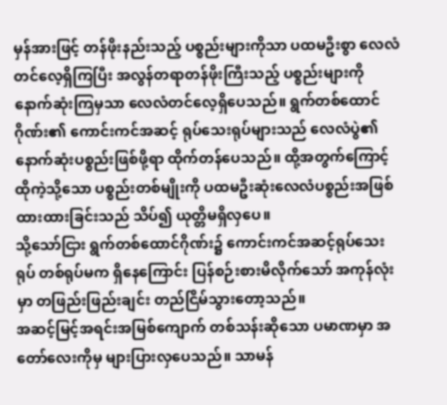မှန်အားဖြင့် တန်ဖိုးနည်းသည့် ပစ္စည်းများကိုသာ ပထမဦးစွာ လေလံတင်လေ့ရှိကြပြီး အလွန်တရာတန်ဖိုးကြီးသည့် ပစ္စည်းများကို နောက်ဆုံးကြမှသာ လေလံတင်လေ့ရှိပေသည်။ ရွက်တစ်ထောင်ဂိုဏ်း၏ ကောင်းကင်အဆင့် ရုပ်သေးရုပ်များသည် လေလံပွဲ၏ နောက်ဆုံးပစ္စည်းဖြစ်ဖို့ရာ ထိုက်တန်ပေသည်။ ထို့အတွက်ကြောင့် ထိုကဲ့သို့သော ပစ္စည်းတစ်မျိုးကို ပထမဦးဆုံးလေလံပစ္စည်းအဖြစ် ထားထားခြင်းသည် သိပ်၍ ယုတ္တိမရှိလှပေ။
သို့သော်ငြား ရွက်တစ်ထောင်ဂိုဏ်း၌ ကောင်းကင်အဆင့်ရုပ်သေးရုပ် တစ်ရုပ်မက ရှိနေကြောင်း ပြန်စဉ်းစားမိလိုက်သော် အကုန်လုံးမှာ တဖြည်းဖြည်းချင်း တည်ငြိမ်သွားတော့သည်။
အဆင့်မြင့်အရင်းအမြစ်ကျောက် တစ်သန်းဆိုသော ပမာဏမှာ အတော်လေးကိုမှ များပြားလှပေသည်။ သာမန်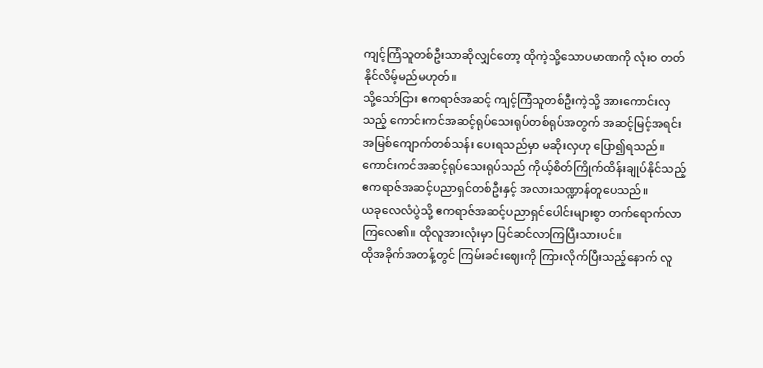ကျင့်ကြံသူတစ်ဦးသာဆိုလျှင်တော့ ထိုကဲ့သို့သောပမာဏကို လုံးဝ တတ်နိုင်လိမ့်မည်မဟုတ်။
သို့သော်ငြား ဧကရာဇ်အဆင့် ကျင့်ကြံသူတစ်ဦးကဲ့သို့ အားကောင်းလှသည့် ကောင်းကင်အဆင့်ရုပ်သေးရုပ်တစ်ရုပ်အတွက် အဆင့်မြင့်အရင်းအမြစ်ကျောက်တစ်သန်း ပေးရသည်မှာ မဆိုးလှဟု ပြော၍ရသည်။ ကောင်းကင်အဆင့်ရုပ်သေးရုပ်သည် ကိုယ့်စိတ်ကြိုက်ထိန်းချုပ်နိုင်သည့် ဧကရာဇ်အဆင့်ပညာရှင်တစ်ဦးနှင့် အလားသဏ္ဍာန်တူပေသည်။
ယခုလေလံပွဲသို့ ဧကရာဇ်အဆင့်ပညာရှင်ပေါင်းများစွာ တက်ရောက်လာကြလေ၏။ ထိုလူအားလုံးမှာ ပြင်ဆင်လာကြပြီးသားပင်။
ထိုအခိုက်အတန့်တွင် ကြမ်းခင်းဈေးကို ကြားလိုက်ပြီးသည့်နောက် လူ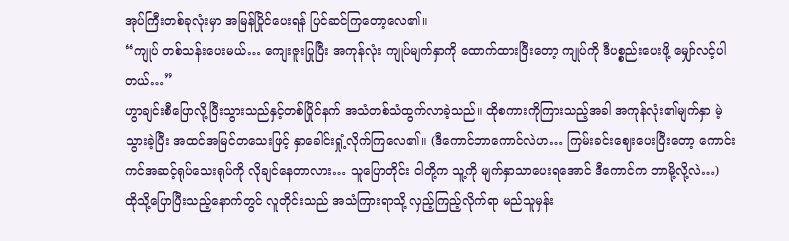အုပ်ကြီးတစ်ခုလုံးမှာ အမြန်ပြိုင်ပေးရန် ပြင်ဆင်ကြတော့လေ၏။
“ကျုပ် တစ်သန်းပေးမယ်… ကျေးဇူးပြုပြီး အကုန်လုံး ကျုပ်မျက်နှာကို ထောက်ထားပြီးတော့ ကျုပ်ကို ဒီပစ္စည်းပေးဖို့ မျှော်လင့်ပါတယ်…”
ဟွာချင်းစီပြောလို့ပြီးသွားသည်နှင့်တစ်ပြိုင်နက် အသံတစ်သံထွက်လာခဲ့သည်။ ထိုစကားကိုကြားသည့်အခါ အကုန်လုံး၏မျက်နှာ မဲ့သွားခဲ့ပြီး အထင်အမြင်တသေးဖြင့် နှာခေါင်းရှုံ့လိုက်ကြလေ၏။ (ဒီကောင်ဘာကောင်လဲဟ… ကြမ်းခင်းဈေးပေးပြီးတော့ ကောင်းကင်အဆင့်ရုပ်သေးရုပ်ကို လိုချင်နေတာလား… သူပြောတိုင်း ငါတို့က သူ့ကို မျက်နှာသာပေးရအောင် ဒီကောင်က ဘာမို့လို့လဲ…)
ထိုသို့ပြောပြီးသည့်နောက်တွင် လူတိုင်းသည် အသံကြားရာသို့ လှည့်ကြည့်လိုက်ရာ မည်သူမှန်း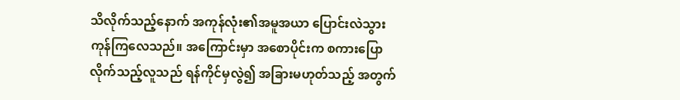သိလိုက်သည့်နောက် အကုန်လုံး၏အမူအယာ ပြောင်းလဲသွားကုန်ကြလေသည်။ အကြောင်းမှာ အစောပိုင်းက စကားပြောလိုက်သည့်လူသည် ရန်ကိုင်မှလွဲ၍ အခြားမဟုတ်သည့် အတွက်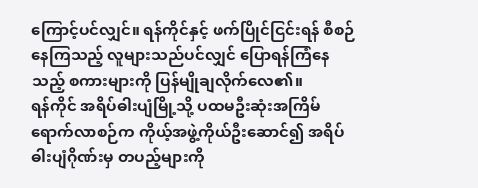ကြောင့်ပင်လျှင်။ ရန်ကိုင်နှင့် ဖက်ပြိုင်ငြင်းရန် စီစဉ်နေကြသည့် လူများသည်ပင်လျှင် ပြောရန်ကြံနေသည့် စကားများကို ပြန်မျိုချလိုက်လေ၏။
ရန်ကိုင် အရိပ်ဓါးပျံမြို့သို့ ပထမဦးဆုံးအကြိမ် ရောက်လာစဉ်က ကိုယ့်အဖွဲ့ကိုယ်ဦးဆောင်၍ အရိပ်ဓါးပျံဂိုဏ်းမှ တပည့်များကို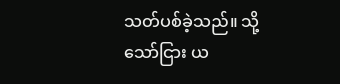သတ်ပစ်ခဲ့သည်။ သို့သော်ငြား ယ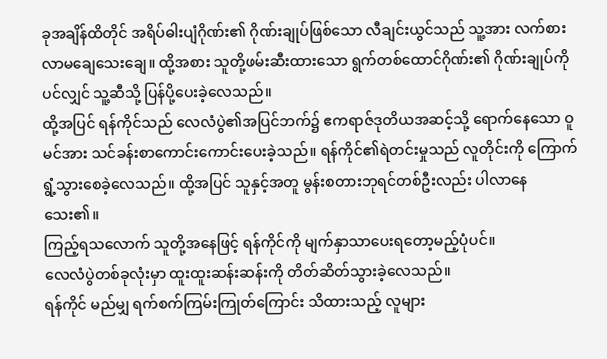ခုအချိန်ထိတိုင် အရိပ်ဓါးပျံဂိုဏ်း၏ ဂိုဏ်းချုပ်ဖြစ်သော လီချင်းယွင်သည် သူ့အား လက်စားလာမချေသေးချေ။ ထို့အစား သူတို့ဖမ်းဆီးထားသော ရွက်တစ်ထောင်ဂိုဏ်း၏ ဂိုဏ်းချုပ်ကိုပင်လျှင် သူ့ဆီသို့ ပြန်ပို့ပေးခဲ့လေသည်။
ထို့အပြင် ရန်ကိုင်သည် လေလံပွဲ၏အပြင်ဘက်၌ ဧကရာဇ်ဒုတိယအဆင့်သို့ ရောက်နေသော ဝူမင်အား သင်ခန်းစာကောင်းကောင်းပေးခဲ့သည်။ ရန်ကိုင်၏ရဲတင်းမှုသည် လူတိုင်းကို ကြောက်ရွံ့သွားစေခဲ့လေသည်။ ထို့အပြင် သူနှင့်အတူ မွန်းစတားဘုရင်တစ်ဦးလည်း ပါလာနေသေး၏။
ကြည့်ရသလောက် သူတို့အနေဖြင့် ရန်ကိုင်ကို မျက်နှာသာပေးရတော့မည့်ပုံပင်။
လေလံပွဲတစ်ခုလုံးမှာ ထူးထူးဆန်းဆန်းကို တိတ်ဆိတ်သွားခဲ့လေသည်။
ရန်ကိုင် မည်မျှ ရက်စက်ကြမ်းကြုတ်ကြောင်း သိထားသည့် လူများ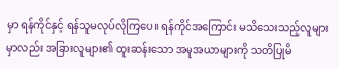မှာ ရန်ကိုင်နှင့် ရန်သူမလုပ်လိုကြပေ။ ရန်ကိုင်အကြောင်း မသိသေးသည့်လူများမှာလည်း အခြားလူများ၏ ထူးဆန်းသော အမူအယာများကို သတိပြုမိ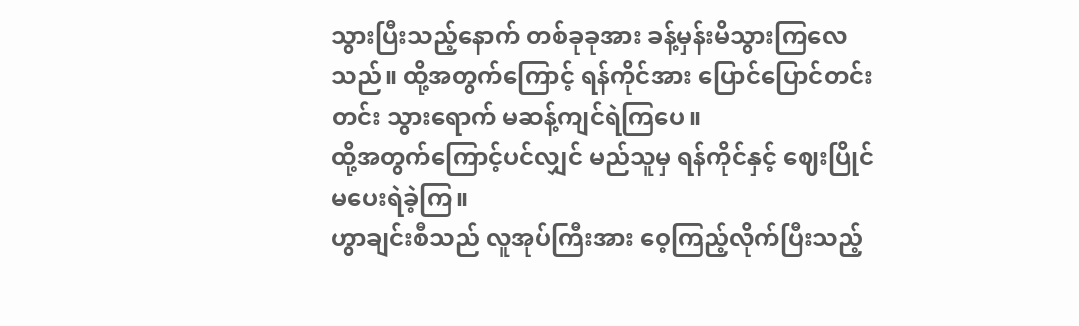သွားပြီးသည့်နောက် တစ်ခုခုအား ခန့်မှန်းမိသွားကြလေသည်။ ထို့အတွက်ကြောင့် ရန်ကိုင်အား ပြောင်ပြောင်တင်းတင်း သွားရောက် မဆန့်ကျင်ရဲကြပေ။
ထို့အတွက်ကြောင့်ပင်လျှင် မည်သူမှ ရန်ကိုင်နှင့် ဈေးပြိုင်မပေးရဲခဲ့ကြ။
ဟွာချင်းစီသည် လူအုပ်ကြီးအား ဝေ့ကြည့်လိုက်ပြီးသည့်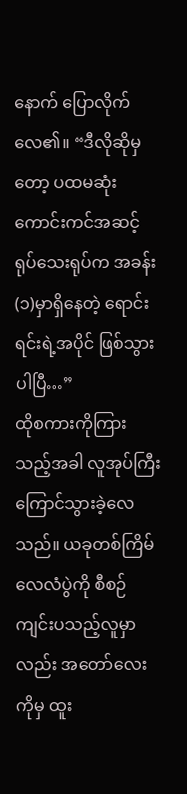နောက် ပြောလိုက်လေ၏။ “ဒီလိုဆိုမှတော့ ပထမဆုံး ကောင်းကင်အဆင့် ရုပ်သေးရုပ်က အခန်း(၁)မှာရှိနေတဲ့ ရောင်းရင်းရဲ့အပိုင် ဖြစ်သွားပါပြီ…”
ထိုစကားကိုကြားသည့်အခါ လူအုပ်ကြီး ကြောင်သွားခဲ့လေသည်။ ယခုတစ်ကြိမ် လေလံပွဲကို စီစဉ်ကျင်းပသည့်လူမှာလည်း အတော်လေးကိုမှ ထူး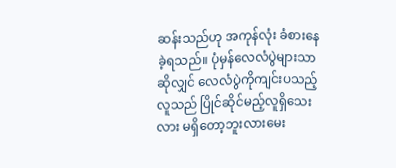ဆန်းသည်ဟု အကုန်လုံး ခံစားနေခဲ့ရသည်။ ပုံမှန်လေလံပွဲများသာဆိုလျှင် လေလံပွဲကိုကျင်းပသည့်လူသည် ပြိုင်ဆိုင်မည့်လူရှိသေးလား မရှိတော့ဘူးလားမေး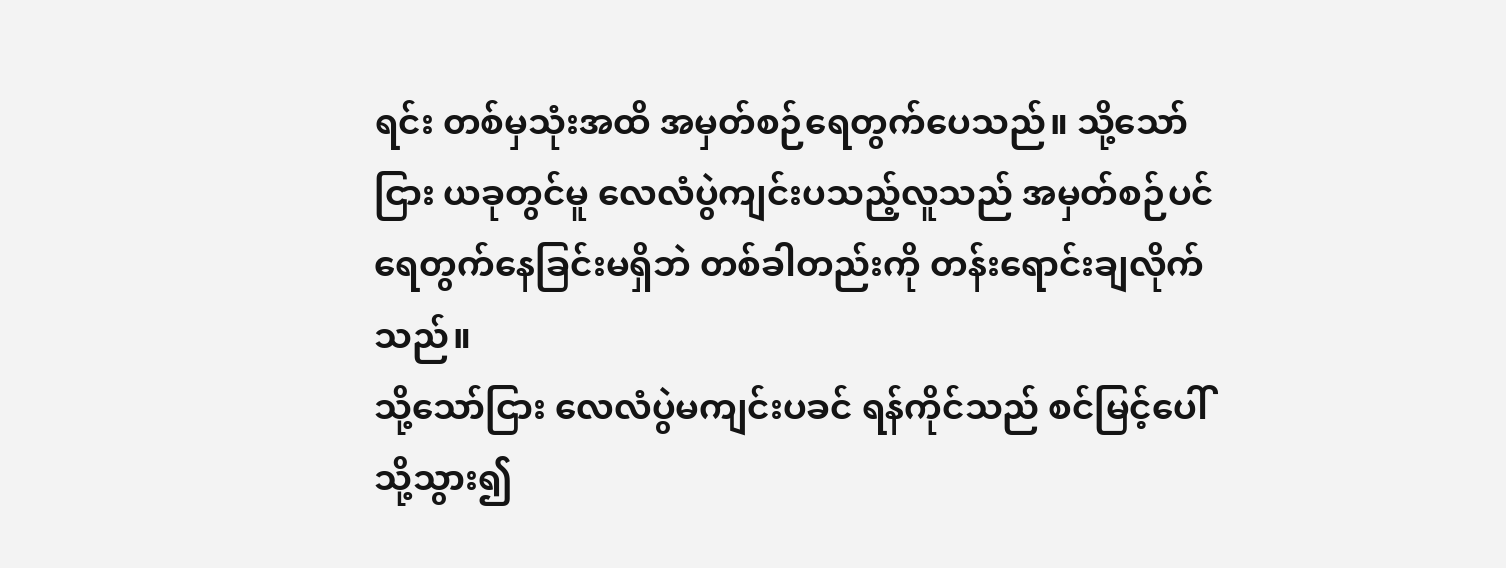ရင်း တစ်မှသုံးအထိ အမှတ်စဉ်ရေတွက်ပေသည်။ သို့သော်ငြား ယခုတွင်မူ လေလံပွဲကျင်းပသည့်လူသည် အမှတ်စဉ်ပင် ရေတွက်နေခြင်းမရှိဘဲ တစ်ခါတည်းကို တန်းရောင်းချလိုက်သည်။
သို့သော်ငြား လေလံပွဲမကျင်းပခင် ရန်ကိုင်သည် စင်မြင့်ပေါ်သို့သွား၍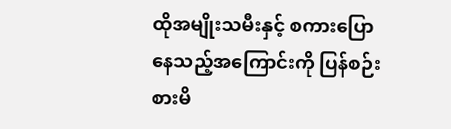ထိုအမျိုးသမီးနှင့် စကားပြောနေသည့်အကြောင်းကို ပြန်စဉ်းစားမိ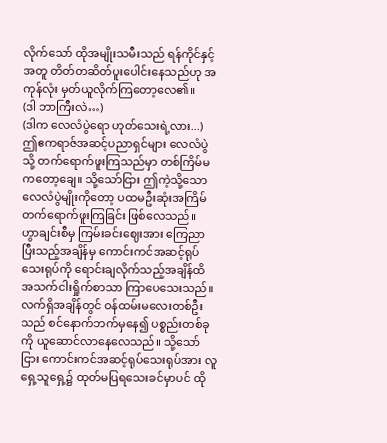လိုက်သော် ထိုအမျိုးသမီးသည် ရန်ကိုင်နှင့်အတူ တိတ်တဆိတ်ပူးပေါင်းနေသည်ဟု အကုန်လုံး မှတ်ယူလိုက်ကြတော့လေ၏။
(ဒါ ဘာကြီးလဲ…)
(ဒါက လေလံပွဲရော ဟုတ်သေးရဲ့လား...)
ဤဧကရာဇ်အဆင့်ပညာရှင်များ လေလံပွဲသို့ တက်ရောက်ဖူးကြသည်မှာ တစ်ကြိမ်မကတော့ချေ။ သို့သော်ငြား ဤကဲ့သို့သော လေလံပွဲမျိုးကိုတော့ ပထမဦးဆုံးအကြိမ် တက်ရောက်ဖူးကြခြင်း ဖြစ်လေသည်။
ဟွာချင်းစီမှ ကြမ်းခင်းဈေးအား ကြေညာပြီးသည့်အချိန်မှ ကောင်းကင်အဆင့်ရုပ်သေးရုပ်ကို ရောင်းချလိုက်သည့်အချိန်ထိ အသက်ငါးရှိုက်စာသာ ကြာပေသေးသည်။ လက်ရှိအချိန်တွင် ဝန်ထမ်းမလေးတစ်ဦးသည် စင်နောက်ဘက်မှနေ၍ ပစ္စည်းတစ်ခုကို ယူဆောင်လာနေလေသည်။ သို့သော်ငြား ကောင်းကင်အဆင့်ရုပ်သေးရုပ်အား လူရှေ့သူရှေ့၌ ထုတ်မပြရသေးခင်မှာပင် ထို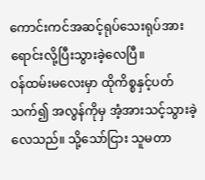ကောင်းကင်အဆင့်ရုပ်သေးရုပ်အား ရောင်းလို့ပြီးသွားခဲ့လေပြီ။
ဝန်ထမ်းမလေးမှာ ထိုကိစ္စနှင့်ပတ်သက်၍ အလွန်ကိုမှ အံ့အားသင့်သွားခဲ့လေသည်။ သို့သော်ငြား သူမတာ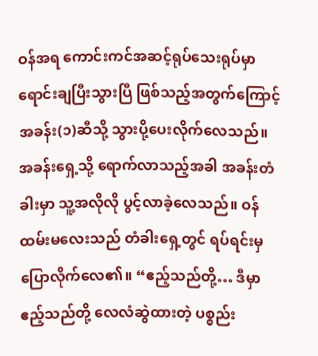ဝန်အရ ကောင်းကင်အဆင့်ရုပ်သေးရုပ်မှာ ရောင်းချပြီးသွားပြီ ဖြစ်သည့်အတွက်ကြောင့် အခန်း(၁)ဆီသို့ သွားပို့ပေးလိုက်လေသည်။
အခန်းရှေ့သို့ ရောက်လာသည့်အခါ အခန်းတံခါးမှာ သူ့အလိုလို ပွင့်လာခဲ့လေသည်။ ဝန်ထမ်းမလေးသည် တံခါးရှေ့တွင် ရပ်ရင်းမှ ပြောလိုက်လေ၏။ “ဧည့်သည်တို့… ဒီမှာ ဧည့်သည်တို့ လေလံဆွဲထားတဲ့ ပစ္စည်း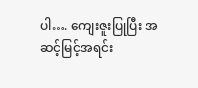ပါ…. ကျေးဇူးပြုပြီး အဆင့်မြင့်အရင်း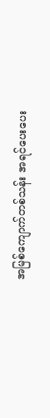အမြစ်ကျောက်တစ်သန်း အရင်ပေးပေး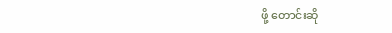ဖို့ တောင်းဆို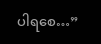ပါရစေ…”